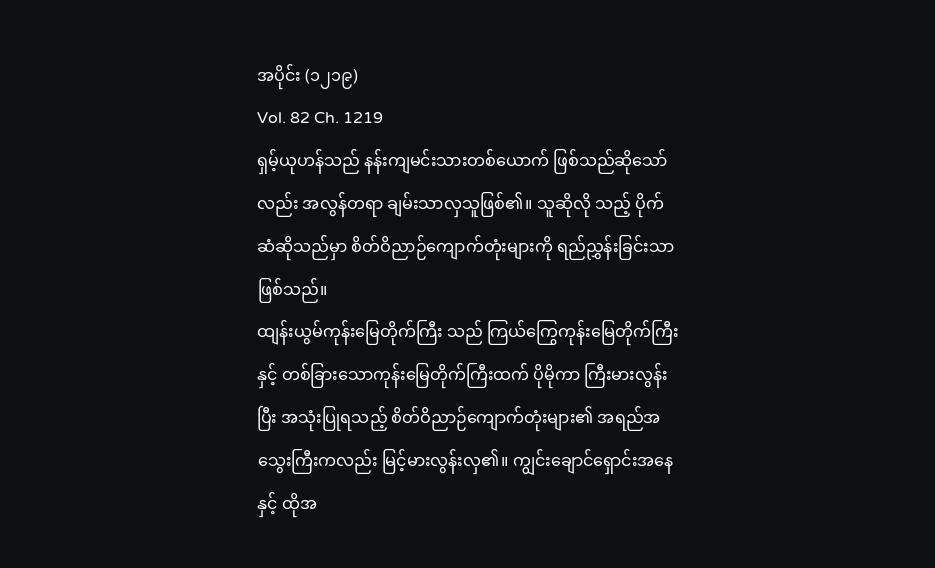အပိုင်း (၁၂၁၉)
Vol. 82 Ch. 1219
ရှမ့်ယုဟန်သည် နန်းကျမင်းသားတစ်ယောက် ဖြစ်သည်ဆိုသော်လည်း အလွန်တရာ ချမ်းသာလှသူဖြစ်၏။ သူဆိုလို သည့် ပိုက်ဆံဆိုသည်မှာ စိတ်ဝိညာဉ်ကျောက်တုံးများကို ရည်ညွှန်းခြင်းသာဖြစ်သည်။
ထျန်းယွမ်ကုန်းမြေတိုက်ကြီး သည် ကြယ်ကြွေကုန်းမြေတိုက်ကြီးနှင့် တစ်ခြားသောကုန်းမြေတိုက်ကြီးထက် ပိုမိုကာ ကြီးမားလွန်းပြီး အသုံးပြုရသည့် စိတ်ဝိညာဉ်ကျောက်တုံးများ၏ အရည်အသွေးကြီးကလည်း မြင့်မားလွန်းလှ၏။ ကျွင်းချောင်ရှောင်းအနေနှင့် ထိုအ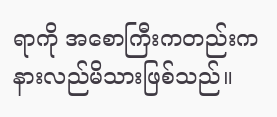ရာကို အစောကြီးကတည်းက နားလည်မိသားဖြစ်သည်။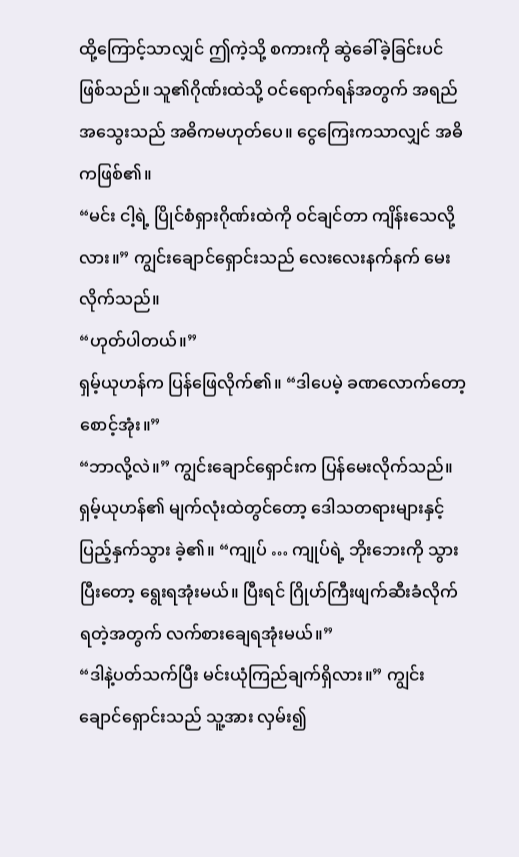ထို့ကြောင့်သာလျှင် ဤကဲ့သို့ စကားကို ဆွဲခေါ်ခဲ့ခြင်းပင်ဖြစ်သည်။ သူ၏ဂိုဏ်းထဲသို့ ဝင်ရောက်ရန်အတွက် အရည်အသွေးသည် အဓိကမဟုတ်ပေ။ ငွေကြေးကသာလျှင် အဓိကဖြစ်၏။
“မင်း ငါ့ရဲ့ ပြိုင်စံရှားဂိုဏ်းထဲကို ဝင်ချင်တာ ကျိန်းသေလို့လား။” ကျွင်းချောင်ရှောင်းသည် လေးလေးနက်နက် မေးလိုက်သည်။
“ဟုတ်ပါတယ်။”
ရှမ့်ယုဟန်က ပြန်ဖြေလိုက်၏။ “ဒါပေမဲ့ ခဏလောက်တော့စောင့်အုံး။”
“ဘာလို့လဲ။” ကျွင်းချောင်ရှောင်းက ပြန်မေးလိုက်သည်။
ရှမ့်ယုဟန်၏ မျက်လုံးထဲတွင်တော့ ဒေါသတရားများနှင့် ပြည့်နှက်သွား ခဲ့၏။ “ကျုပ် … ကျုပ်ရဲ့ ဘိုးဘေးကို သွားပြီးတော့ ရွေးရအုံးမယ်။ ပြီးရင် ဂြိုဟ်ကြီးဖျက်ဆီးခံလိုက်ရတဲ့အတွက် လက်စားချေရအုံးမယ်။”
“ဒါနဲ့ပတ်သက်ပြီး မင်းယုံကြည်ချက်ရှိလား။” ကျွင်းချောင်ရှောင်းသည် သူ့အား လှမ်း၍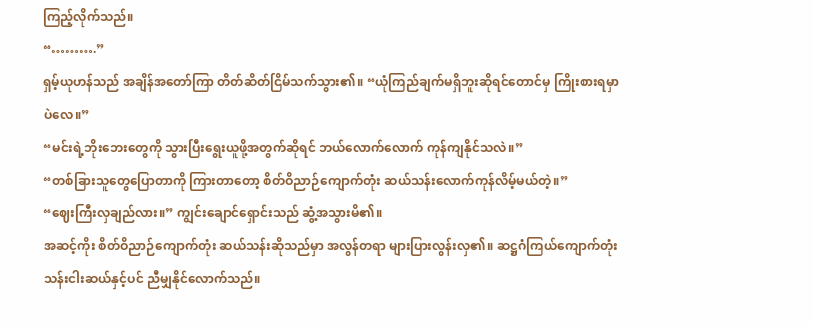ကြည့်လိုက်သည်။
“……….”
ရှမ့်ယုဟန်သည် အချိန်အတော်ကြာ တိတ်ဆိတ်ငြိမ်သက်သွား၏။ “ယုံကြည်ချက်မရှိဘူးဆိုရင်တောင်မှ ကြိုးစားရမှာပဲလေ။”
“မင်းရဲ့ဘိုးဘေးတွေကို သွားပြီးရွေးယူဖို့အတွက်ဆိုရင် ဘယ်လောက်လောက် ကုန်ကျနိုင်သလဲ။”
“တစ်ခြားသူတွေပြောတာကို ကြားတာတော့ စိတ်ဝိညာဉ်ကျောက်တုံး ဆယ်သန်းလောက်ကုန်လိမ့်မယ်တဲ့။”
“ဈေးကြီးလှချည်လား။” ကျွင်းချောင်ရှောင်းသည် ဆွံ့အသွားမိ၏။
အဆင့်ကိုး စိတ်ဝိညာဉ်ကျောက်တုံး ဆယ်သန်းဆိုသည်မှာ အလွန်တရာ များပြားလွန်းလှ၏။ ဆဋ္ဌဂံကြယ်ကျောက်တုံး သန်းငါးဆယ်နှင့်ပင် ညီမျှနိုင်လောက်သည်။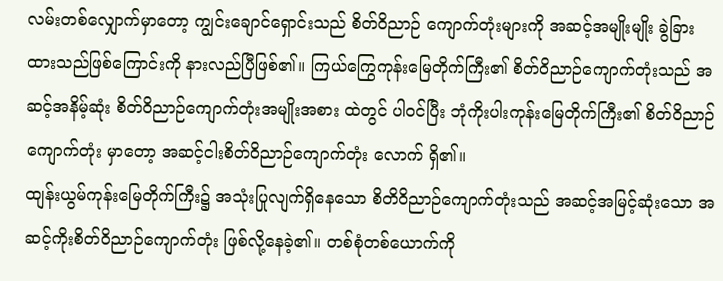လမ်းတစ်လျှောက်မှာတော့ ကျွင်းချောင်ရှောင်းသည် စိတ်ဝိညာဉ် ကျောက်တုံးများကို အဆင့်အမျိုးမျိုး ခွဲခြားထားသည်ဖြစ်ကြောင်းကို နားလည်ပြီဖြစ်၏။ ကြယ်ကြွေကုန်းမြေတိုက်ကြီး၏ စိတ်ဝိညာဉ်ကျောက်တုံးသည် အဆင့်အနိမ့်ဆုံး စိတ်ဝိညာဉ်ကျောက်တုံးအမျိုးအစား ထဲတွင် ပါဝင်ပြီး ဘုံကိုးပါးကုန်းမြေတိုက်ကြီး၏ စိတ်ဝိညာဉ်ကျောက်တုံး မှာတော့ အဆင့်ငါးစိတ်ဝိညာဉ်ကျောက်တုံး လောက် ရှိ၏။
ထျန်းယွမ်ကုန်းမြေတိုက်ကြီး၌ အသုံးပြုလျက်ရှိနေသော စိတိဝိညာဉ်ကျောက်တုံးသည် အဆင့်အမြင့်ဆုံးသော အဆင့်ကိုးစိတ်ဝိညာဉ်ကျောက်တုံး ဖြစ်လို့နေခဲ့၏။ တစ်စုံတစ်ယောက်ကို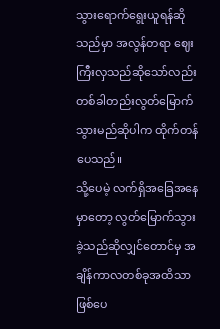သွားရောက်ရွေးယူရန်ဆိုသည်မှာ အလွန်တရာ ဈေးကြီးလှသည်ဆိုသော်လည်း တစ်ခါတည်းလွတ်မြောက်သွားမည်ဆိုပါက ထိုက်တန်ပေသည်။
သို့ပေမဲ့ လက်ရှိအခြေအနေမှာတော့ လွတ်မြောက်သွားခဲ့သည်ဆိုလျှင်တောင်မှ အချိန်ကာလတစ်ခုအထိသာ ဖြစ်ပေ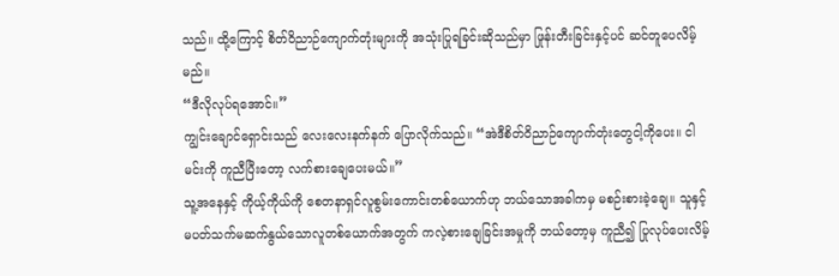သည်။ ထို့ကြောင့် စိတ်ဝိညာဉ်ကျောက်တုံးများကို အသုံးပြုရခြင်းဆိုသည်မှာ ဖြုန်းတီးခြင်းနှင့်ပင် ဆင်တူပေလိမ့်မည်။
“ဒီလိုလုပ်ရအောင်။”
ကျွင်းချောင်ရှောင်းသည် လေးလေးနက်နက် ပြောလိုက်သည်။ “အဲဒီစိတ်ဝိညာဉ်ကျောက်တုံးတွေငါ့ကိုပေး။ ငါ မင်းကို ကူညီပြီးတော့ လက်စားချေပေးမယ်။”
သူ့အနေနှင့် ကိုယ့်ကိုယ်ကို စေတနာရှင်လူစွမ်းကောင်းတစ်ယောက်ဟု ဘယ်သောအခါကမှ မစဉ်းစားခဲ့ချေ။ သူနှင့် မပတ်သက်မဆက်နွယ်သောလူတစ်ယောက်အတွက် ကလဲ့စားချေခြင်းအမှုကို ဘယ်တော့မှ ကူညီ၍ ပြုလုပ်ပေးလိမ့်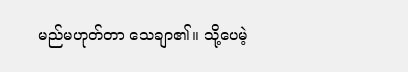မည်မဟုတ်တာ သေချာ၏။ သို့ပေမဲ့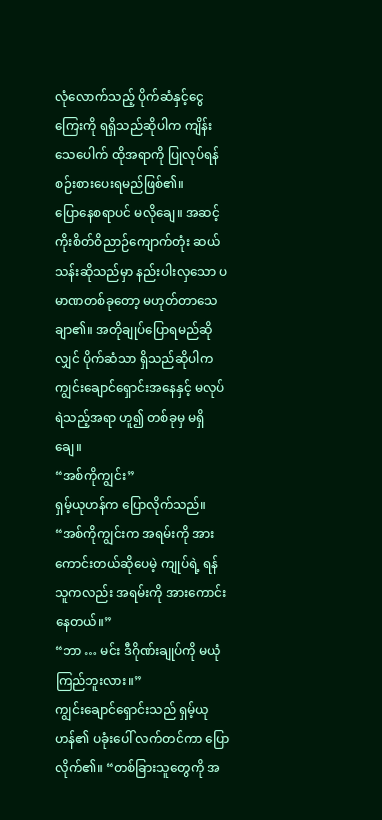လုံလောက်သည့် ပိုက်ဆံနှင့်ငွေကြေးကို ရရှိသည်ဆိုပါက ကျိန်းသေပေါက် ထိုအရာကို ပြုလုပ်ရန် စဉ်းစားပေးရမည်ဖြစ်၏။
ပြောနေစရာပင် မလိုချေ။ အဆင့်ကိုးစိတ်ဝိညာဉ်ကျောက်တုံး ဆယ်သန်းဆိုသည်မှာ နည်းပါးလှသော ပမာဏတစ်ခုတော့ မဟုတ်တာသေချာ၏။ အတိုချုပ်ပြောရမည်ဆိုလျှင် ပိုက်ဆံသာ ရှိသည်ဆိုပါက ကျွင်းချောင်ရှောင်းအနေနှင့် မလုပ်ရဲသည့်အရာ ဟူ၍ တစ်ခုမှ မရှိချေ။
“အစ်ကိုကျွင်း”
ရှမ့်ယုဟန်က ပြောလိုက်သည်။ “အစ်ကိုကျွင်းက အရမ်းကို အားကောင်းတယ်ဆိုပေမဲ့ ကျုပ်ရဲ့ ရန်သူကလည်း အရမ်းကို အားကောင်းနေတယ်။”
“ဘာ … မင်း ဒီဂိုဏ်းချုပ်ကို မယုံကြည်ဘူးလား။”
ကျွင်းချောင်ရှောင်းသည် ရှမ့်ယုဟန်၏ ပခုံးပေါ် လက်တင်ကာ ပြောလိုက်၏။ “တစ်ခြားသူတွေကို အ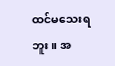ထင်မသေးရဘူး။ အ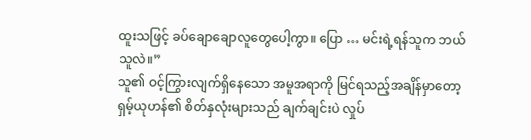ထူးသဖြင့် ခပ်ချောချောလူတွေပေါ့ကွာ။ ပြော … မင်းရဲ့ရန်သူက ဘယ်သူလဲ။”
သူ၏ ဝင့်ကြွားလျက်ရှိနေသော အမူအရာကို မြင်ရသည့်အချိန်မှာတော့ ရှမ့်ယုဟန်၏ စိတ်နှလုံးများသည် ချက်ချင်းပဲ လှုပ်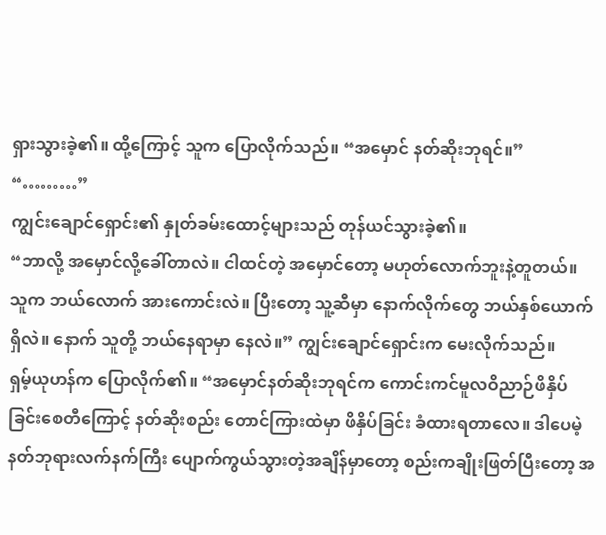ရှားသွားခဲ့၏။ ထို့ကြောင့် သူက ပြောလိုက်သည်။ “အမှောင် နတ်ဆိုးဘုရင်။”
“………”
ကျွင်းချောင်ရှောင်း၏ နှုတ်ခမ်းထောင့်များသည် တုန်ယင်သွားခဲ့၏။
“ဘာလို့ အမှောင်လို့ခေါ်တာလဲ။ ငါထင်တဲ့ အမှောင်တော့ မဟုတ်လောက်ဘူးနဲ့တူတယ်။ သူက ဘယ်လောက် အားကောင်းလဲ။ ပြီးတော့ သူ့ဆီမှာ နောက်လိုက်တွေ ဘယ်နှစ်ယောက်ရှိလဲ။ နောက် သူတို့ ဘယ်နေရာမှာ နေလဲ။” ကျွင်းချောင်ရှောင်းက မေးလိုက်သည်။
ရှမ့်ယုဟန်က ပြောလိုက်၏။ “အမှောင်နတ်ဆိုးဘုရင်က ကောင်းကင်မူလဝိညာဉ်ဖိနှိပ်ခြင်းစေတီကြောင့် နတ်ဆိုးစည်း တောင်ကြားထဲမှာ ဖိနှိပ်ခြင်း ခံထားရတာလေ။ ဒါပေမဲ့ နတ်ဘုရားလက်နက်ကြီး ပျောက်ကွယ်သွားတဲ့အချိန်မှာတော့ စည်းကချိုးဖြတ်ပြီးတော့ အ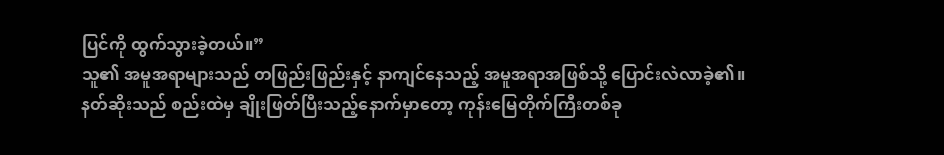ပြင်ကို ထွက်သွားခဲ့တယ်။”
သူ၏ အမူအရာများသည် တဖြည်းဖြည်းနှင့် နာကျင်နေသည့် အမူအရာအဖြစ်သို့ ပြောင်းလဲလာခဲ့၏။
နတ်ဆိုးသည် စည်းထဲမှ ချိုးဖြတ်ပြီးသည့်နောက်မှာတော့ ကုန်းမြေတိုက်ကြီးတစ်ခု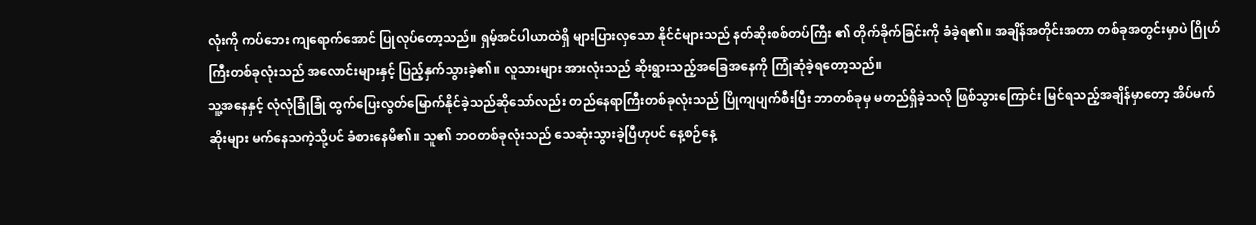လုံးကို ကပ်ဘေး ကျရောက်အောင် ပြုလုပ်တော့သည်။ ရှမ့်အင်ပါယာထဲရှိ များပြားလှသော နိုင်ငံများသည် နတ်ဆိုးစစ်တပ်ကြီး ၏ တိုက်ခိုက်ခြင်းကို ခံခဲ့ရ၏။ အချိန်အတိုင်းအတာ တစ်ခုအတွင်းမှာပဲ ဂြိုဟ်ကြီးတစ်ခုလုံးသည် အလောင်းများနှင့် ပြည့်နှက်သွားခဲ့၏။ လူသားများ အားလုံးသည် ဆိုးရွားသည့်အခြေအနေကို ကြုံဆုံခဲ့ရတော့သည်။
သူ့အနေနှင့် လုံလုံခြုံခြုံ ထွက်ပြေးလွတ်မြောက်နိုင်ခဲ့သည်ဆိုသော်လည်း တည်နေရာကြီးတစ်ခုလုံးသည် ပြိုကျပျက်စီးပြီး ဘာတစ်ခုမှ မတည်ရှိခဲ့သလို ဖြစ်သွားကြောင်း မြင်ရသည့်အချိန်မှာတော့ အိပ်မက်ဆိုးများ မက်နေသကဲ့သို့ပင် ခံစားနေမိ၏။ သူ၏ ဘဝတစ်ခုလုံးသည် သေဆုံးသွားခဲ့ပြီဟုပင် နေ့စဉ်နေ့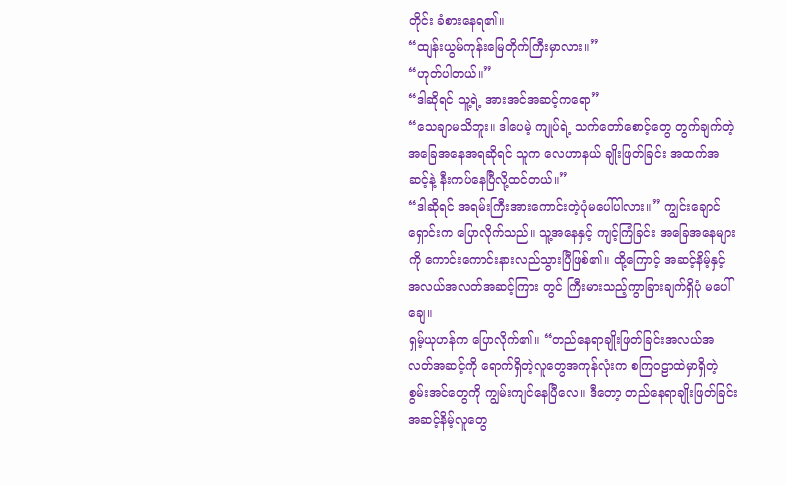တိုင်း ခံစားနေရ၏။
“ထျန်းယွမ်ကုန်းမြေတိုက်ကြီးမှာလား။”
“ဟုတ်ပါတယ်။”
“ဒါဆိုရင် သူ့ရဲ့ အားအင်အဆင့်ကရော”
“သေချာမသိဘူး။ ဒါပေမဲ့ ကျုပ်ရဲ့ သက်တော်စောင့်တွေ တွက်ချက်တဲ့အခြေအနေအရဆိုရင် သူက လေဟာနယ် ချိုးဖြတ်ခြင်း အထက်အဆင့်နဲ့ နီးကပ်နေပြီလို့ထင်တယ်။”
“ဒါဆိုရင် အရမ်းကြီးအားကောင်းတဲ့ပုံမပေါ်ပါလား။” ကျွင်းချောင်ရှောင်းက ပြောလိုက်သည်။ သူ့အနေနှင့် ကျင့်ကြံခြင်း အခြေအနေများကို ကောင်းကောင်းနားလည်သွားပြီဖြစ်၏။ ထို့ကြောင့် အဆင့်နိမ့်နှင့် အလယ်အလတ်အဆင့်ကြား တွင် ကြီးမားသည့်ကွာခြားချက်ရှိပုံ မပေါ်ချေ။
ရှမ့်ယုဟန်က ပြောလိုက်၏။ “တည်နေရာချိုးဖြတ်ခြင်းအလယ်အလတ်အဆင့်ကို ရောက်ရှိတဲ့လူတွေအကုန်လုံးက စကြဝဠာထဲမှာရှိတဲ့ စွမ်းအင်တွေကို ကျွမ်းကျင်နေပြီလေ။ ဒီတော့ တည်နေရာချိုးဖြတ်ခြင်း အဆင့်နိမ့်လူတွေ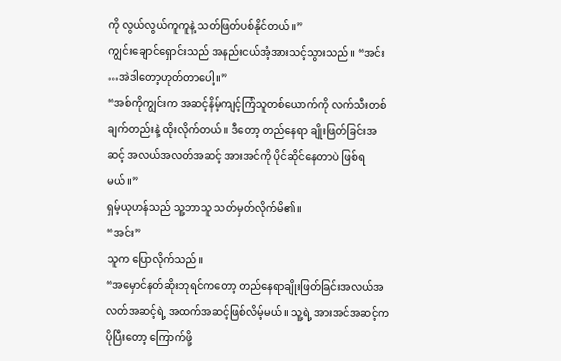ကို လွယ်လွယ်ကူကူနဲ့ သတ်ဖြတ်ပစ်နိုင်တယ်။”
ကျွင်းချောင်ရှောင်းသည် အနည်းငယ်အံ့အားသင့်သွားသည်။ “အင်း …အဲဒါတော့ဟုတ်တာပေါ့။”
“အစ်ကိုကျွင်းက အဆင့်နိမ့်ကျင့်ကြံသူတစ်ယောက်ကို လက်သီးတစ်ချက်တည်းနဲ့ ထိုးလိုက်တယ်။ ဒီတော့ တည်နေရာ ချိုးဖြတ်ခြင်းအဆင့် အလယ်အလတ်အဆင့် အားအင်ကို ပိုင်ဆိုင်နေတာပဲ ဖြစ်ရမယ်။”
ရှမ့်ယုဟန်သည် သူ့ဘာသူ သတ်မှတ်လိုက်မိ၏။
“အင်း”
သူက ပြောလိုက်သည်။
“အမှောင်နတ်ဆိုးဘုရင်ကတော့ တည်နေရာချိုးဖြတ်ခြင်းအလယ်အလတ်အဆင့်ရဲ့ အထက်အဆင့်ဖြစ်လိမ့်မယ်။ သူ့ရဲ့ အားအင်အဆင့်က ပိုပြီးတော့ ကြောက်ဖို့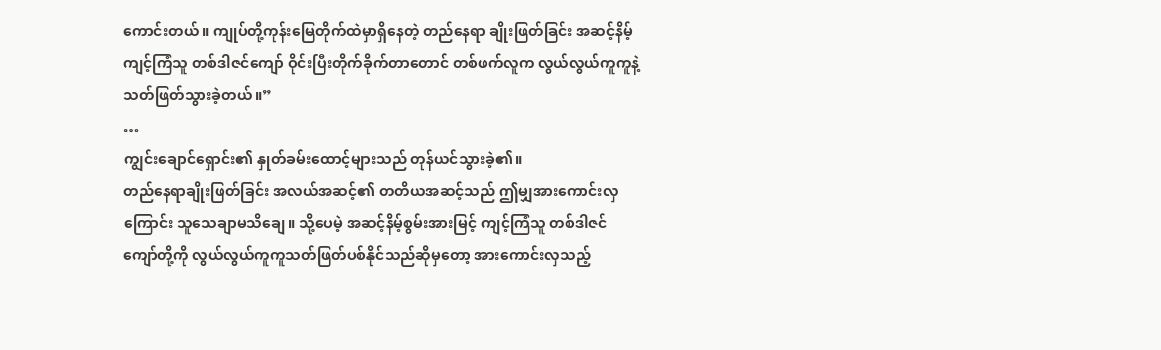ကောင်းတယ်။ ကျုပ်တို့ကုန်းမြေတိုက်ထဲမှာရှိနေတဲ့ တည်နေရာ ချိုးဖြတ်ခြင်း အဆင့်နိမ့်ကျင့်ကြံသူ တစ်ဒါဇင်ကျော် ဝိုင်းပြီးတိုက်ခိုက်တာတောင် တစ်ဖက်လူက လွယ်လွယ်ကူကူနဲ့ သတ်ဖြတ်သွားခဲ့တယ်။”
…
ကျွင်းချောင်ရှောင်း၏ နှုတ်ခမ်းထောင့်များသည် တုန်ယင်သွားခဲ့၏။
တည်နေရာချိုးဖြတ်ခြင်း အလယ်အဆင့်၏ တတိယအဆင့်သည် ဤမျှအားကောင်းလှကြောင်း သူသေချာမသိချေ။ သို့ပေမဲ့ အဆင့်နိမ့်စွမ်းအားမြင့် ကျင့်ကြံသူ တစ်ဒါဇင်ကျော်တို့ကို လွယ်လွယ်ကူကူသတ်ဖြတ်ပစ်နိုင်သည်ဆိုမှတော့ အားကောင်းလှသည့်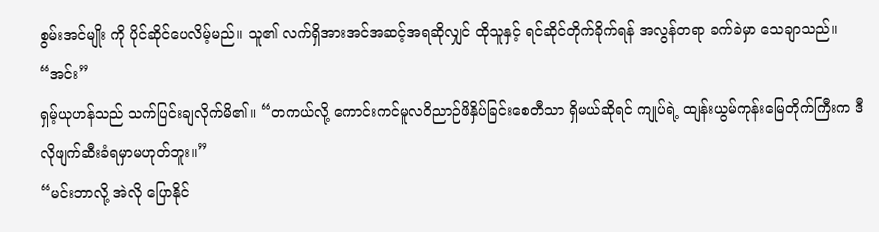စွမ်းအင်မျိုး ကို ပိုင်ဆိုင်ပေလိမ့်မည်။ သူ၏ လက်ရှိအားအင်အဆင့်အရဆိုလျှင် ထိုသူနှင့် ရင်ဆိုင်တိုက်ခိုက်ရန် အလွန်တရာ ခက်ခဲမှာ သေချာသည်။
“အင်း”
ရှမ့်ယုဟန်သည် သက်ပြင်းချလိုက်မိ၏။ “တကယ်လို့ ကောင်းကင်မူလဝိညာဉ်ဖိနှိပ်ခြင်းစေတီသာ ရှိမယ်ဆိုရင် ကျုပ်ရဲ့ ထျန်းယွမ်ကုန်းမြေတိုက်ကြီးက ဒီလိုဖျက်ဆီးခံရမှာမဟုတ်ဘူး။”
“မင်းဘာလို့ အဲလို ပြောနိုင်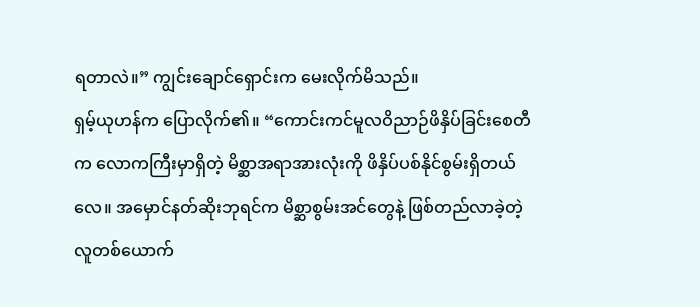ရတာလဲ။” ကျွင်းချောင်ရှောင်းက မေးလိုက်မိသည်။
ရှမ့်ယုဟန်က ပြောလိုက်၏။ “ကောင်းကင်မူလဝိညာဉ်ဖိနှိပ်ခြင်းစေတီက လောကကြီးမှာရှိတဲ့ မိစ္ဆာအရာအားလုံးကို ဖိနှိပ်ပစ်နိုင်စွမ်းရှိတယ်လေ။ အမှောင်နတ်ဆိုးဘုရင်က မိစ္ဆာစွမ်းအင်တွေနဲ့ ဖြစ်တည်လာခဲ့တဲ့ လူတစ်ယောက်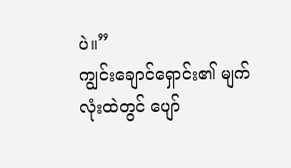ပဲ။”
ကျွင်းချောင်ရှောင်း၏ မျက်လုံးထဲတွင် ပျော်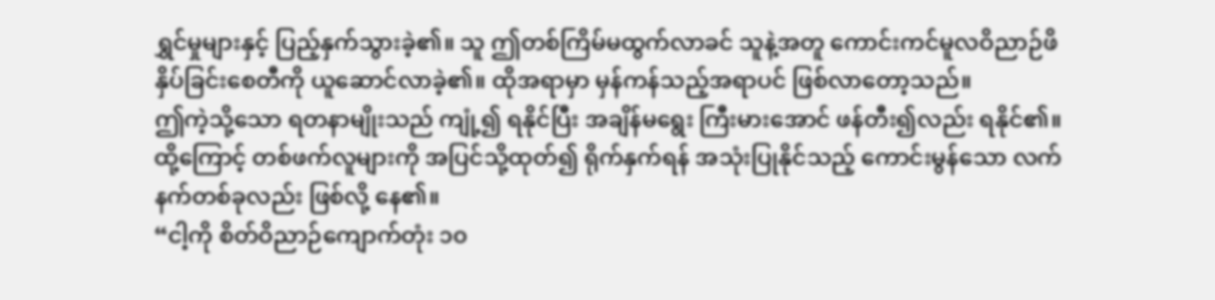ရွှင်မှုများနှင့် ပြည့်နှက်သွားခဲ့၏။ သူ ဤတစ်ကြိမ်မထွက်လာခင် သူနဲ့အတူ ကောင်းကင်မူလဝိညာဉ်ဖိနှိပ်ခြင်းစေတီကို ယူဆောင်လာခဲ့၏။ ထိုအရာမှာ မှန်ကန်သည့်အရာပင် ဖြစ်လာတော့သည်။
ဤကဲ့သို့သော ရတနာမျိုးသည် ကျုံ့၍ ရနိုင်ပြီး အချိန်မရွေး ကြီးမားအောင် ဖန်တီး၍လည်း ရနိုင်၏။ ထို့ကြောင့် တစ်ဖက်လူများကို အပြင်သို့ထုတ်၍ ရိုက်နှက်ရန် အသုံးပြုနိုင်သည့် ကောင်းမွန်သော လက်နက်တစ်ခုလည်း ဖြစ်လို့ နေ၏။
“ငါ့ကို စိတ်ဝိညာဉ်ကျောက်တုံး ၁၀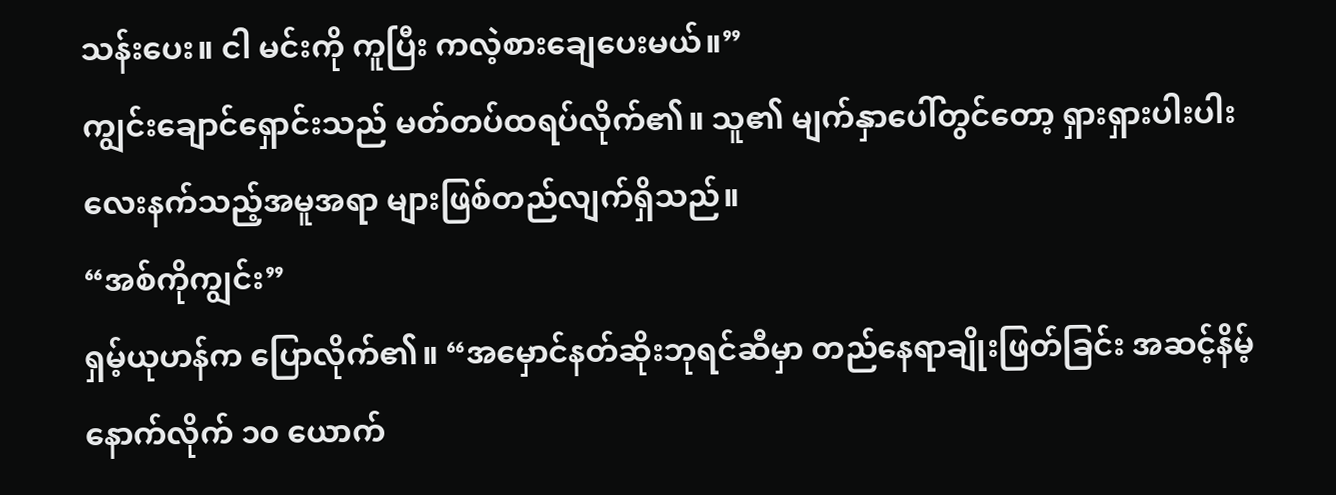သန်းပေး။ ငါ မင်းကို ကူပြီး ကလဲ့စားချေပေးမယ်။”
ကျွင်းချောင်ရှောင်းသည် မတ်တပ်ထရပ်လိုက်၏။ သူ၏ မျက်နှာပေါ်တွင်တော့ ရှားရှားပါးပါး လေးနက်သည့်အမူအရာ များဖြစ်တည်လျက်ရှိသည်။
“အစ်ကိုကျွင်း”
ရှမ့်ယုဟန်က ပြောလိုက်၏။ “အမှောင်နတ်ဆိုးဘုရင်ဆီမှာ တည်နေရာချိုးဖြတ်ခြင်း အဆင့်နိမ့် နောက်လိုက် ၁၀ ယောက်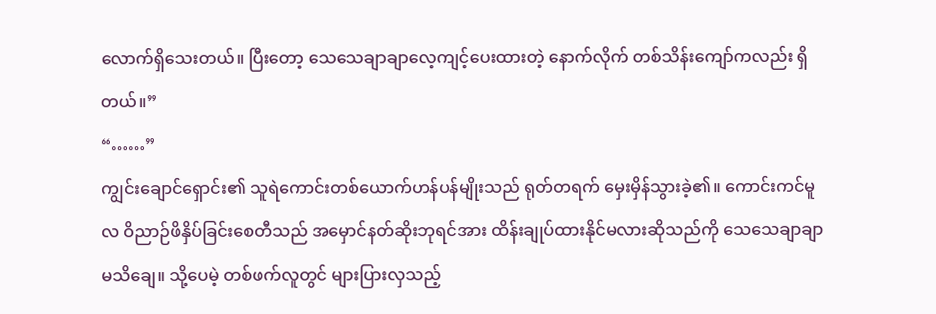လောက်ရှိသေးတယ်။ ပြီးတော့ သေသေချာချာလေ့ကျင့်ပေးထားတဲ့ နောက်လိုက် တစ်သိန်းကျော်ကလည်း ရှိတယ်။”
“……”
ကျွင်းချောင်ရှောင်း၏ သူရဲကောင်းတစ်ယောက်ဟန်ပန်မျိုးသည် ရုတ်တရက် မှေးမှိန်သွားခဲ့၏။ ကောင်းကင်မူလ ဝိညာဉ်ဖိနှိပ်ခြင်းစေတီသည် အမှောင်နတ်ဆိုးဘုရင်အား ထိန်းချုပ်ထားနိုင်မလားဆိုသည်ကို သေသေချာချာ မသိချေ။ သို့ပေမဲ့ တစ်ဖက်လူတွင် များပြားလှသည့်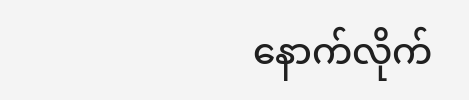နောက်လိုက်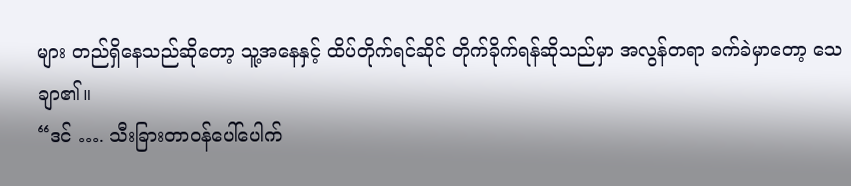များ တည်ရှိနေသည်ဆိုတော့ သူ့အနေနှင့် ထိပ်တိုက်ရင်ဆိုင် တိုက်ခိုက်ရန်ဆိုသည်မှာ အလွန်တရာ ခက်ခဲမှာတော့ သေချာ၏။
“ဒင် …. သီးခြားတာဝန်ပေါ်ပေါက်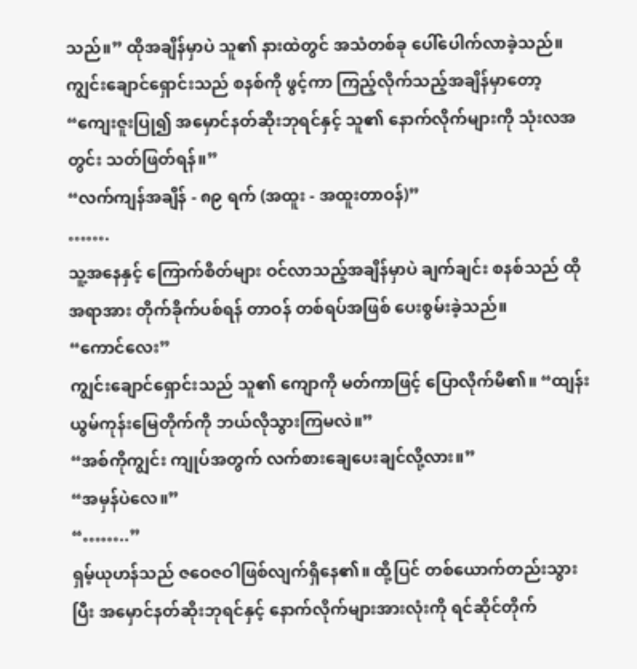သည်။” ထိုအချိန်မှာပဲ သူ၏ နားထဲတွင် အသံတစ်ခု ပေါ်ပေါက်လာခဲ့သည်။
ကျွင်းချောင်ရှောင်းသည် စနစ်ကို ဖွင့်ကာ ကြည့်လိုက်သည့်အချိန်မှာတော့
“ကျေးဇူးပြု၍ အမှောင်နတ်ဆိုးဘုရင်နှင့် သူ၏ နောက်လိုက်များကို သုံးလအတွင်း သတ်ဖြတ်ရန်။”
“လက်ကျန်အချိန် - ၈၉ ရက် (အထူး - အထူးတာဝန်)”
…….
သူ့အနေနှင့် ကြောက်စိတ်များ ဝင်လာသည့်အချိန်မှာပဲ ချက်ချင်း စနစ်သည် ထိုအရာအား တိုက်ခိုက်ပစ်ရန် တာဝန် တစ်ရပ်အဖြစ် ပေးစွမ်းခဲ့သည်။
“ကောင်လေး”
ကျွင်းချောင်ရှောင်းသည် သူ၏ ကျောကို မတ်ကာဖြင့် ပြောလိုက်မိ၏။ “ထျန်းယွမ်ကုန်းမြေတိုက်ကို ဘယ်လိုသွားကြမလဲ။”
“အစ်ကိုကျွင်း ကျုပ်အတွက် လက်စားချေပေးချင်လို့လား။”
“အမှန်ပဲလေ။”
“……..”
ရှမ့်ယုဟန်သည် ဇဝေဇဝါဖြစ်လျက်ရှိနေ၏။ ထို့ပြင် တစ်ယောက်တည်းသွားပြီး အမှောင်နတ်ဆိုးဘုရင်နှင့် နောက်လိုက်များအားလုံးကို ရင်ဆိုင်တိုက်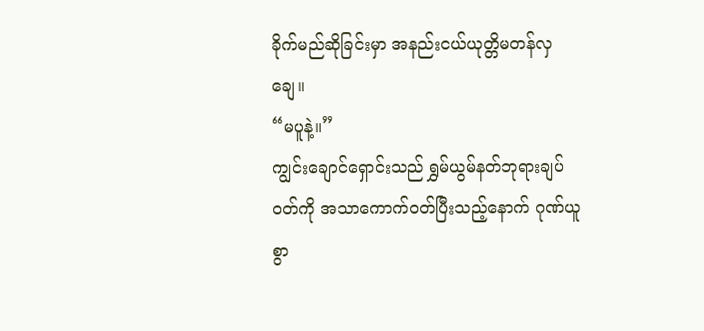ခိုက်မည်ဆိုခြင်းမှာ အနည်းငယ်ယုတ္တိမတန်လှချေ။
“မပူနဲ့။”
ကျွင်းချောင်ရှောင်းသည် ရွှမ်ယွမ်နတ်ဘုရားချပ်ဝတ်ကို အသာကောက်ဝတ်ပြီးသည့်နောက် ဂုဏ်ယူစွာ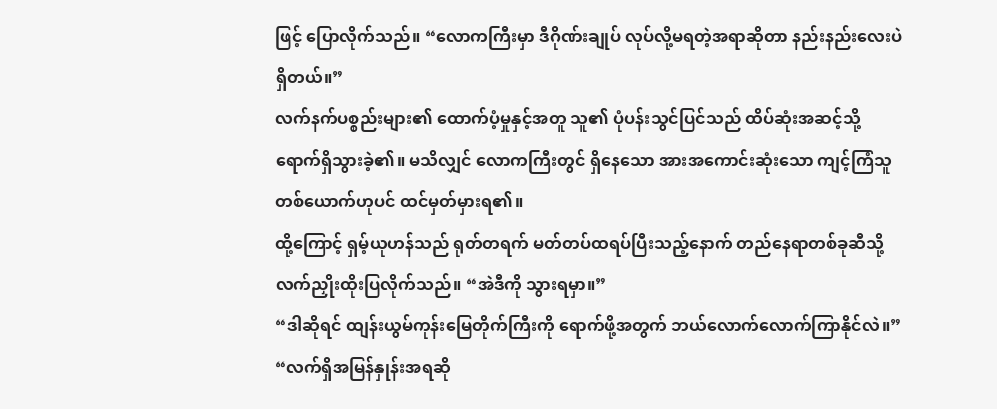ဖြင့် ပြောလိုက်သည်။ “လောကကြီးမှာ ဒီဂိုဏ်းချုပ် လုပ်လို့မရတဲ့အရာဆိုတာ နည်းနည်းလေးပဲ ရှိတယ်။”
လက်နက်ပစ္စည်းများ၏ ထောက်ပံ့မှုနှင့်အတူ သူ၏ ပုံပန်းသွင်ပြင်သည် ထိပ်ဆုံးအဆင့်သို့ ရောက်ရှိသွားခဲ့၏။ မသိလျှင် လောကကြီးတွင် ရှိနေသော အားအကောင်းဆုံးသော ကျင့်ကြံသူတစ်ယောက်ဟုပင် ထင်မှတ်မှားရ၏။
ထို့ကြောင့် ရှမ့်ယုဟန်သည် ရုတ်တရက် မတ်တပ်ထရပ်ပြီးသည့်နောက် တည်နေရာတစ်ခုဆီသို့ လက်ညှိုးထိုးပြလိုက်သည်။ “အဲဒီကို သွားရမှာ။”
“ဒါဆိုရင် ထျန်းယွမ်ကုန်းမြေတိုက်ကြီးကို ရောက်ဖို့အတွက် ဘယ်လောက်လောက်ကြာနိုင်လဲ။”
“လက်ရှိအမြန်နှုန်းအရဆို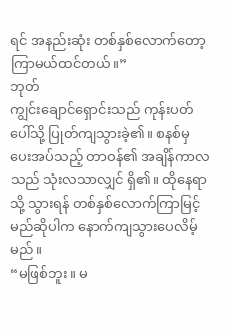ရင် အနည်းဆုံး တစ်နှစ်လောက်တော့ ကြာမယ်ထင်တယ်။”
ဘုတ်
ကျွင်းချောင်ရှောင်းသည် ကုန်းပတ်ပေါ်သို့ ပြုတ်ကျသွားခဲ့၏။ စနစ်မှ ပေးအပ်သည့် တာဝန်၏ အချိန်ကာလသည် သုံးလသာလျှင် ရှိ၏။ ထိုနေရာသို့ သွားရန် တစ်နှစ်လောက်ကြာမြင့်မည်ဆိုပါက နောက်ကျသွားပေလိမ့်မည်။
“မဖြစ်ဘူး။ မ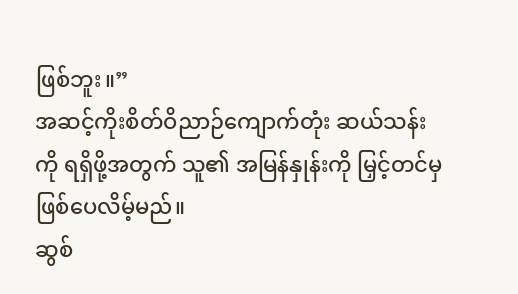ဖြစ်ဘူး။”
အဆင့်ကိုးစိတ်ဝိညာဉ်ကျောက်တုံး ဆယ်သန်းကို ရရှိဖို့အတွက် သူ၏ အမြန်နှုန်းကို မြှင့်တင်မှ ဖြစ်ပေလိမ့်မည်။
ဆွစ်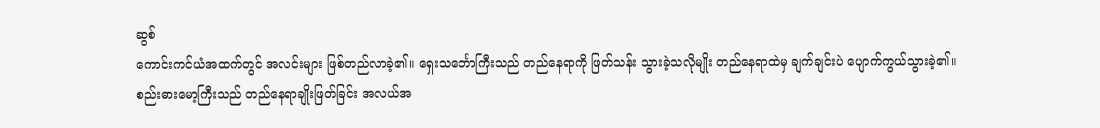ဆွစ်
ကောင်းကင်ယံအထက်တွင် အလင်းများ ဖြစ်တည်လာခဲ့၏။ ရှေးသင်္ဘောကြီးသည် တည်နေရာကို ဖြတ်သန်း သွားခဲ့သလိုမျိုး တည်နေရာထဲမှ ချက်ချင်းပဲ ပျောက်ကွယ်သွားခဲ့၏။
စည်းဓားမော့ကြီးသည် တည်နေရာချိုးဖြတ်ခြင်း အလယ်အ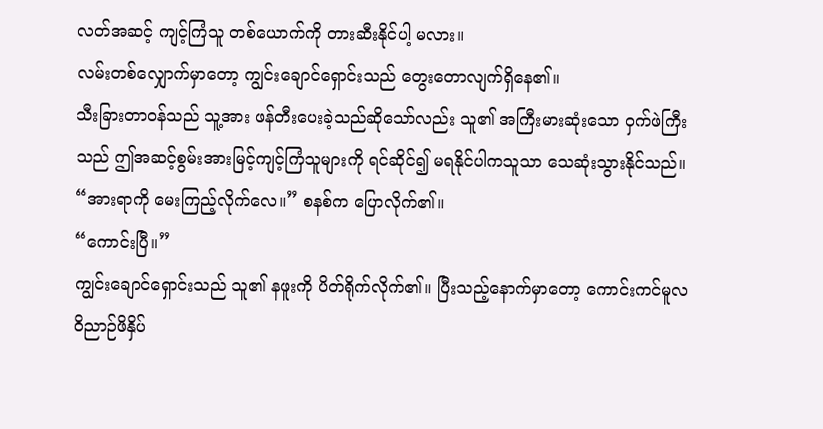လတ်အဆင့် ကျင့်ကြံသူ တစ်ယောက်ကို တားဆီးနိုင်ပါ့ မလား။
လမ်းတစ်လျှောက်မှာတော့ ကျွင်းချောင်ရှောင်းသည် တွေးတောလျက်ရှိနေ၏။
သီးခြားတာဝန်သည် သူ့အား ဖန်တီးပေးခဲ့သည်ဆိုသော်လည်း သူ၏ အကြီးမားဆုံးသော ဝှက်ဖဲကြီးသည် ဤအဆင့်စွမ်းအားမြင့်ကျင့်ကြံသူများကို ရင်ဆိုင်၍ မရနိုင်ပါကသူသာ သေဆုံးသွားနိုင်သည်။
“အားရာကို မေးကြည့်လိုက်လေ။” စနစ်က ပြောလိုက်၏။
“ကောင်းပြီ။”
ကျွင်းချောင်ရှောင်းသည် သူ၏ နဖူးကို ပိတ်ရိုက်လိုက်၏။ ပြီးသည့်နောက်မှာတော့ ကောင်းကင်မူလဝိညာဉ်ဖိနှိပ်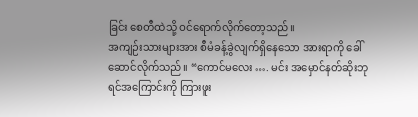ခြင်း စေတီထဲသို့ ဝင်ရောက်လိုက်တော့သည်။
အကျဉ်းသားများအား စီမံခန့်ခွဲလျက်ရှိနေသော အားရာကို ခေါ်ဆောင်လိုက်သည်။ “ကောင်မလေး …. မင်း အမှောင်နတ်ဆိုးဘုရင်အကြောင်းကို ကြားဖူး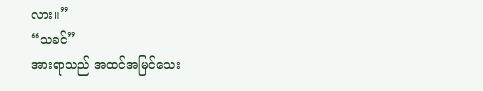လား။”
“သခင်”
အားရာသည် အထင်အမြင်သေး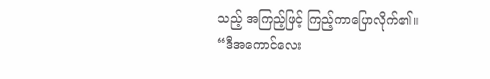သည့် အကြည့်ဖြင့် ကြည့်ကာပြောလိုက်၏။ “ဒီအကောင်လေး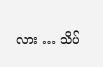လား … သိပ်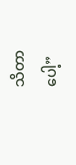သိတာပေါ့”